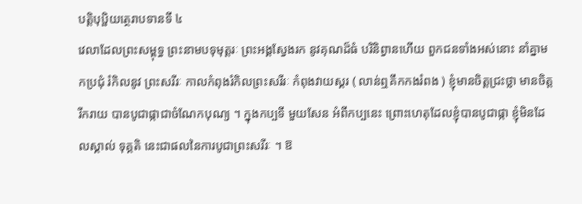បត្តិបុប្ផិយត្ថេរាបទានទី ៤
វេលាដែលព្រះសម្ពុទ្ធ ព្រះនាមបទុមុត្តរៈ ព្រះអង្គស្វែងរក នូវគុណដ៏ធំ បរិនិព្វានហើយ ពួកជនទាំងអស់នោះ នាំគ្នាមកប្រជុំ រំកិលនូវ ព្រះសរីរៈ កាលកំពុងរំកិលព្រះសរីរៈ កំពុងវាយស្គរ ( លាន់ឮគឹកកងរំពង ) ខ្ញុំមានចិត្តជ្រះថ្លា មានចិត្តរីករាយ បានបូជាផ្កាជាចំណែកបុណ្យ ។ ក្នុងកប្បទី មួយសែន អំពីកប្បនេះ ព្រោះហេតុដែលខ្ញុំបានបូជាផ្កា ខ្ញុំមិនដែលស្គាល់ ទុគ្គតិ នេះជាផលនៃការបូជាព្រះសរីរៈ ។ ឱ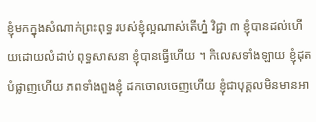ខ្ញុំមកក្នុងសំណាក់ព្រះពុទ្ធ របស់ខ្ញុំល្អណាស់តើហ្ន៎ វិជ្ជា ៣ ខ្ញុំបានដល់ហើយដោយលំដាប់ ពុទ្ធសាសនា ខ្ញុំបានធ្វើហើយ ។ កិលេសទាំងឡាយ ខ្ញុំដុតបំផ្លាញហើយ ភពទាំងពួងខ្ញុំ ដកចោលចេញហើយ ខ្ញុំជាបុគ្គលមិនមានអា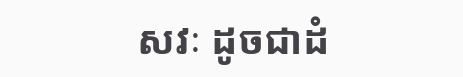សវៈ ដូចជាដំ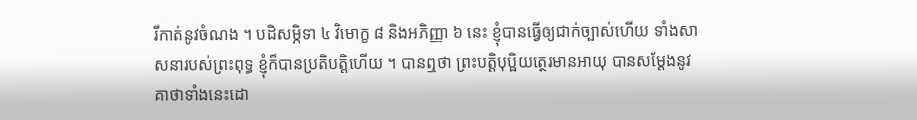រីកាត់នូវចំណង ។ បដិសម្ភិទា ៤ វិមោក្ខ ៨ និងអភិញ្ញា ៦ នេះ ខ្ញុំបានធ្វើឲ្យជាក់ច្បាស់ហើយ ទាំងសាសនារបស់ព្រះពុទ្ធ ខ្ញុំក៏បានប្រតិបត្តិហើយ ។ បានឮថា ព្រះបត្តិបុប្ផិយត្ថេរមានអាយុ បានសម្តែងនូវគាថាទាំងនេះដោ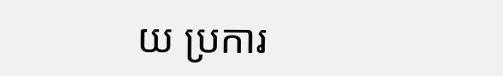យ ប្រការ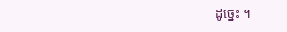ដូច្នេះ ។